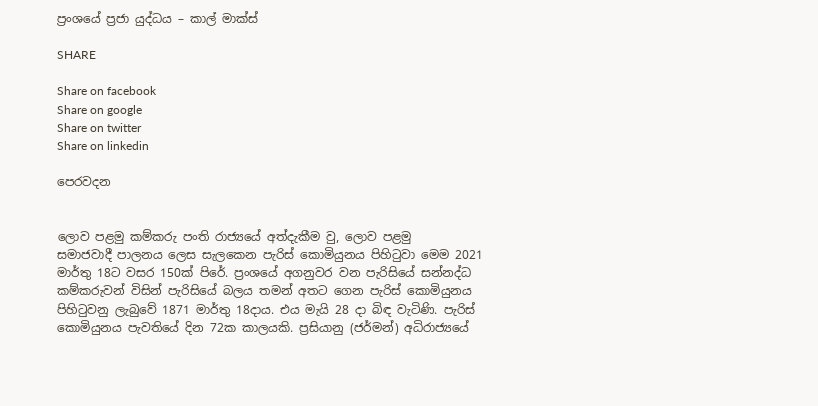ප්‍රංශයේ ප්‍රජා යුද්ධය – කාල් මාක්ස්

SHARE

Share on facebook
Share on google
Share on twitter
Share on linkedin

පෙරවදන


ලොව පළමු කම්කරු පංති රාජ්‍යයේ අත්දැකීම වු, ලොව පළමු
සමාජවාදී පාලනය ලෙස සැලකෙන පැරිස් කොමියුනය පිහිටුවා මෙම 2021
මාර්තු 18ට වසර 150ක් පිරේ. ප්‍රංශයේ අගනුවර වන පැරිසියේ සන්නද්ධ
කම්කරුවන් විසින් පැරිසියේ බලය තමන් අතට ගෙන පැරිස් කොමියුනය
පිහිටුවනු ලැබුවේ 1871 මාර්තු 18දාය. එය මැයි 28 දා බිඳ වැටිණි. පැරිස්
කොමියුනය පැවතියේ දින 72ක කාලයකි. ප්‍රසියානු (ජර්මන්) අධිරාජ්‍යයේ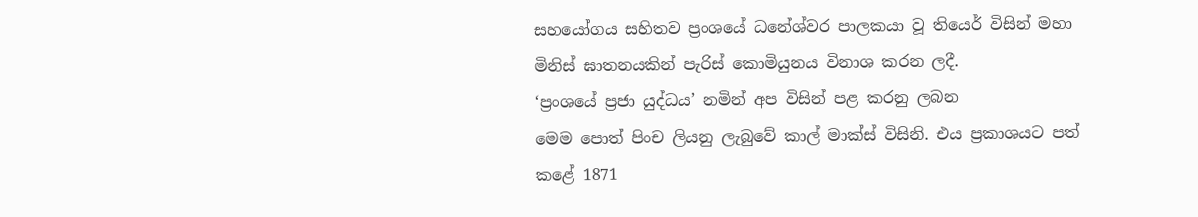සහයෝගය සහිතව ප්‍රංශයේ ධනේශ්වර පාලකයා වූ තියෙර් විසින් මහා
මිනිස් ඝාතනයකින් පැරිස් කොමියුනය විනාශ කරන ලදී.
‘ප්‍රංශයේ ප්‍රජා යුද්ධය’ නමින් අප විසින් පළ කරනු ලබන
මෙම පොත් පිංච ලියනු ලැබුවේ කාල් මාක්ස් විසිනි. එය ප්‍රකාශයට පත්
කළේ 1871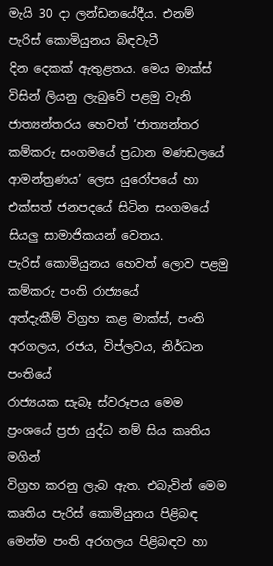මැයි 30 දා ලන්ඩනයේදීය. එනම් පැරිස් කොමියුනය බිඳවැටී
දින දෙකක් ඇතුළතය. මෙය මාක්ස් විසින් ලියනු ලැබුවේ පළමු වැනි
ජාත්‍යන්තරය හෙවත් ‘ජාත්‍යන්තර කම්කරු සංගමයේ ප්‍රධාන මණඩලයේ
ආමන්ත්‍රණය’ ලෙස යුරෝපයේ හා එක්සත් ජනපදයේ සිටින සංගමයේ
සියලු සාමාජිකයන් වෙතය.
පැරිස් කොමියුනය හෙවත් ලොව පළමු කම්කරු පංති රාජ්‍යයේ
අත්දැකීම් විග්‍රහ කළ මාක්ස්, පංති අරගලය, රජය, විප්ලවය, නිර්ධන පංතියේ
රාජ්‍යයක සැබෑ ස්වරූපය මෙම ප්‍රංශයේ ප්‍රජා යුද්ධ නම් සිය කෘතිය මගින්
විග්‍රහ කරනු ලැබ ඇත. එබැවින් මෙම කෘතිය පැරිස් කොමියුනය පිළිබඳ
මෙන්ම පංති අරගලය පිළිබඳව හා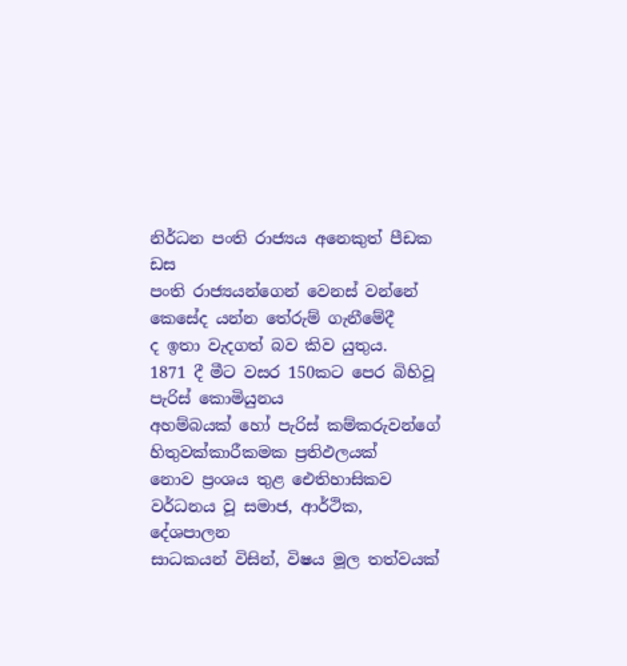නිර්ධන පංති රාජ්‍යය අනෙකුත් පීඩක ඩස
පංති රාජ්‍යයන්ගෙන් වෙනස් වන්නේ කෙසේද යන්න තේරුම් ගැනීමේදී
ද ඉතා වැදගත් බව කිව යුතුය.
1871 දී මීට වසර 150කට පෙර බිහිවූ පැරිස් කොමියුනය
අහම්බයක් හෝ පැරිස් කම්කරුවන්ගේ හිතුවක්කාරීකමක ප්‍රතිඵලයක්
නොව ප්‍රංශය තුළ ඓතිහාසිකව වර්ධනය වූ සමාජ, ආර්ථික, දේශපාලන
සාධකයන් විසින්, විෂය මූල තත්වයක්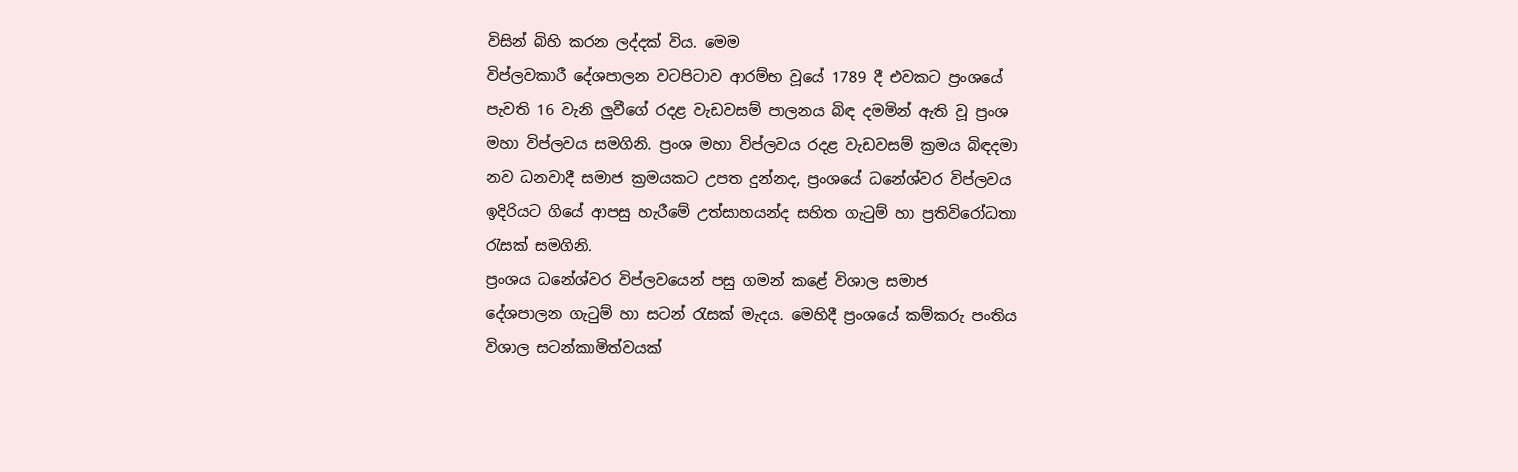විසින් බිහි කරන ලද්දක් විය. මෙම
විප්ලවකාරී දේශපාලන වටපිටාව ආරම්භ වූයේ 1789 දී එවකට ප්‍රංශයේ
පැවති 16 වැනි ලුවීගේ රදළ වැඩවසම් පාලනය බිඳ දමමින් ඇති වූ ප්‍රංශ
මහා විප්ලවය සමගිනි. ප්‍රංශ මහා විප්ලවය රදළ වැඩවසම් ක්‍රමය බිඳදමා
නව ධනවාදී සමාජ ක්‍රමයකට උපත දුන්නද, ප්‍රංශයේ ධනේශ්වර විප්ලවය
ඉදිරියට ගියේ ආපසු හැරීමේ උත්සාහයන්ද සහිත ගැටුම් හා ප්‍රතිවිරෝධතා
රැසක් සමගිනි.
ප්‍රංශය ධනේශ්වර විප්ලවයෙන් පසු ගමන් කළේ විශාල සමාජ
දේශපාලන ගැටුම් හා සටන් රැසක් මැදය. මෙහිදී ප්‍රංශයේ කම්කරු පංතිය
විශාල සටන්කාමිත්වයක්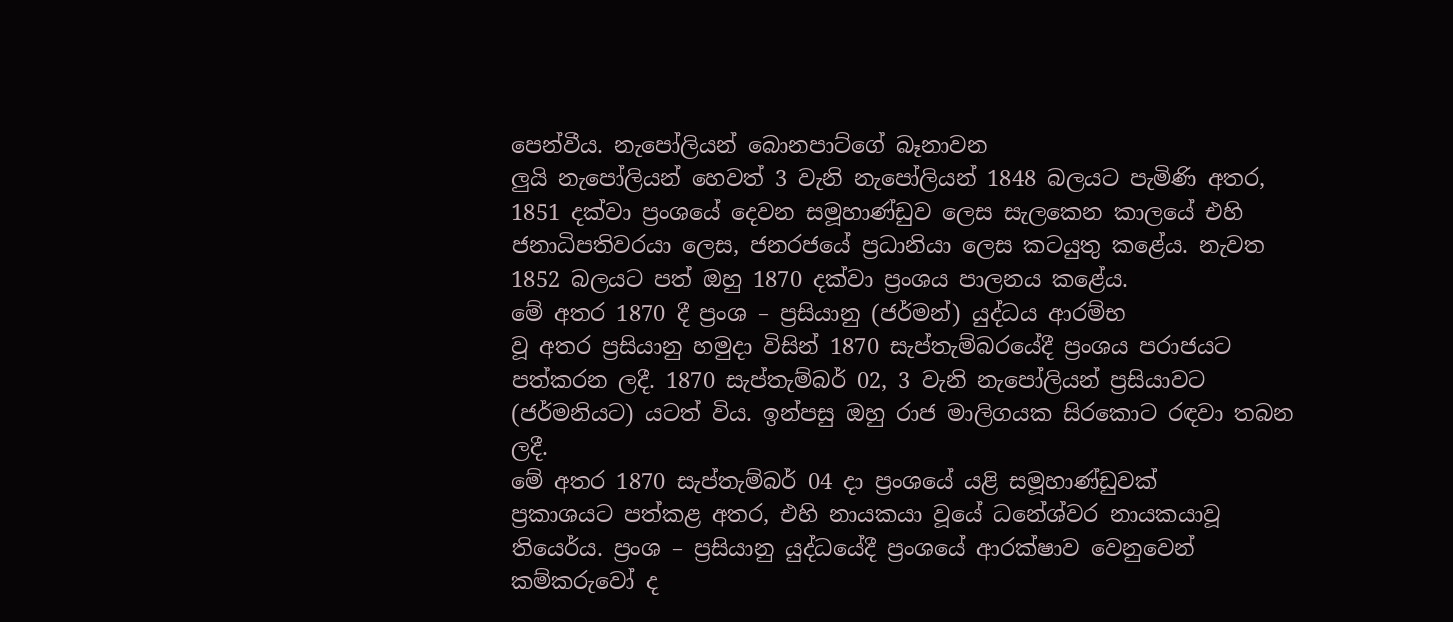පෙන්වීය. නැපෝලියන් බොනපාට්ගේ බෑනාවන
ලුයි නැපෝලියන් හෙවත් 3 වැනි නැපෝලියන් 1848 බලයට පැමිණි අතර,
1851 දක්වා ප්‍රංශයේ දෙවන සමූහාණ්ඩුව ලෙස සැලකෙන කාලයේ එහි
ජනාධිපතිවරයා ලෙස, ජනරජයේ ප්‍රධානියා ලෙස කටයුතු කළේය. නැවත
1852 බලයට පත් ඔහු 1870 දක්වා ප්‍රංශය පාලනය කළේය.
මේ අතර 1870 දී ප්‍රංශ – ප්‍රසියානු (ජර්මන්) යුද්ධය ආරම්භ
වූ අතර ප්‍රසියානු හමුදා විසින් 1870 සැප්තැම්බරයේදී ප්‍රංශය පරාජයට
පත්කරන ලදී. 1870 සැප්තැම්බර් 02, 3 වැනි නැපෝලියන් ප්‍රසියාවට
(ජර්මනියට) යටත් විය. ඉන්පසු ඔහු රාජ මාලිගයක සිරකොට රඳවා තබන
ලදී.
මේ අතර 1870 සැප්තැම්බර් 04 දා ප්‍රංශයේ යළි සමූහාණ්ඩුවක්
ප්‍රකාශයට පත්කළ අතර, එහි නායකයා වූයේ ධනේශ්වර නායකයාවූ
තියෙර්ය. ප්‍රංශ – ප්‍රසියානු යුද්ධයේදී ප්‍රංශයේ ආරක්ෂාව වෙනුවෙන්
කම්කරුවෝ ද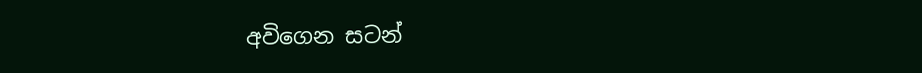අවිගෙන සටන්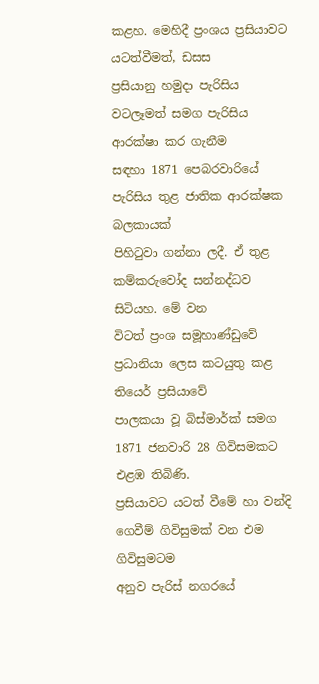කළහ. මෙහිදී ප්‍රංශය ප්‍රසියාවට යටත්වීමත්, ඩසස
ප්‍රසියානු හමුදා පැරිසිය වටලෑමත් සමග පැරිසිය ආරක්ෂා කර ගැනීම
සඳහා 1871 පෙබරවාරියේ පැරිසිය තුළ ජාතික ආරක්ෂක බලකායක්
පිහිටුවා ගන්නා ලදී. ඒ තුළ කම්කරුවෝද සන්නද්ධව සිටියහ. මේ වන
විටත් ප්‍රංශ සමූහාණ්ඩුවේ ප්‍රධානියා ලෙස කටයුතු කළ තියෙර් ප්‍රසියාවේ
පාලකයා වූ බිස්මාර්ක් සමග 1871 ජනවාරි 28 ගිවිසමකට එළඹ තිබිණි.
ප්‍රසියාවට යටත් වීමේ හා වන්දි ගෙවීම් ගිවිසුමක් වන එම ගිවිසුමටම
අනුව පැරිස් නගරයේ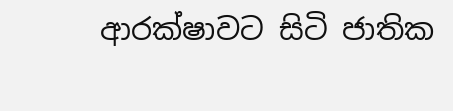ආරක්ෂාවට සිටි ජාතික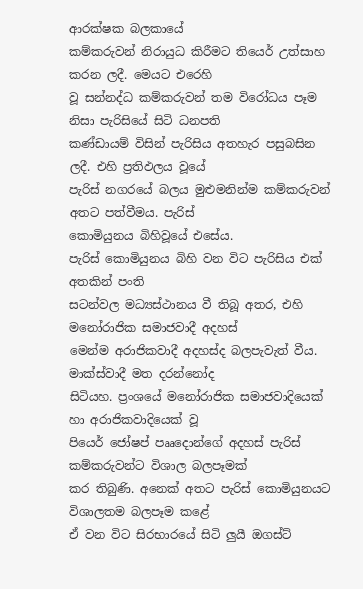ආරක්ෂක බලකායේ
කම්කරුවන් නිරායුධ කිරීමට තියෙර් උත්සාහ කරන ලදී. මෙයට එරෙහි
වූ සන්නද්ධ කම්කරුවන් තම විරෝධය පෑම නිසා පැරිසියේ සිටි ධනපති
කණ්ඩායම් විසින් පැරිසිය අතහැර පසුබසින ලදී. එහි ප්‍රතිඵලය වූයේ
පැරිස් නගරයේ බලය මුළුමනින්ම කම්කරුවන් අතට පත්වීමය. පැරිස්
කොමියුනය බිහිවූයේ එසේය.
පැරිස් කොමියුනය බිහි වන විට පැරිසිය එක් අතකින් පංති
සටන්වල මධ්‍යස්ථානය වී තිබූ අතර, එහි මනෝරාජික සමාජවාදී අදහස්
මෙන්ම අරාජිකවාදී අදහස්ද බලපැවැත් වීය. මාක්ස්වාදී මත දරන්නෝද
සිටියහ. ප්‍රංශයේ මනෝරාජික සමාජවාදියෙක් හා අරාජිකවාදියෙක් වූ
පියෙර් ජෝෂප් පෲදොන්ගේ අදහස් පැරිස් කම්කරුවන්ට විශාල බලපෑමක්
කර තිබුණි. අනෙක් අතට පැරිස් කොමියුනයට විශාලතම බලපෑම කළේ
ඒ වන විට සිරභාරයේ සිටි ලුයී ඔගස්ට්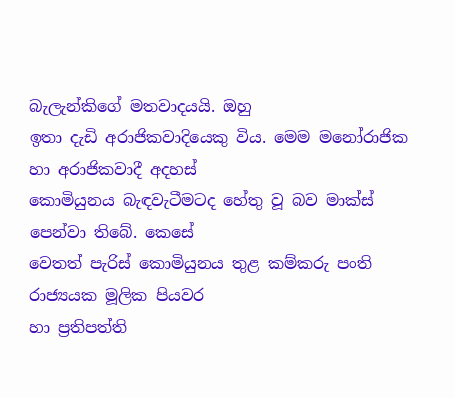බැලැන්කිගේ මතවාදයයි. ඔහු
ඉතා දැඩි අරාජිකවාදියෙකු විය. මෙම මනෝරාජික හා අරාජිකවාදී අදහස්
කොමියුනය බැඳවැටීමටද හේතු වූ බව මාක්ස් පෙන්වා තිබේ. කෙසේ
වෙතත් පැරිස් කොමියුනය තුළ කම්කරු පංති රාජ්‍යයක මූලික පියවර
හා ප්‍රතිපත්ති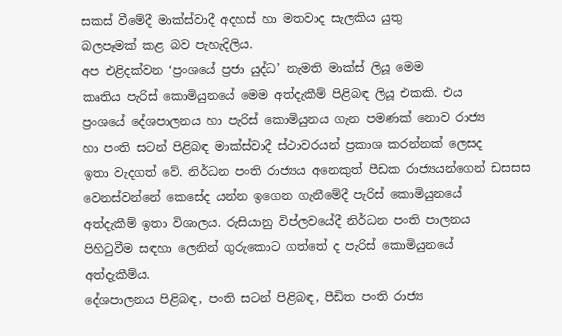සකස් වීමේදී මාක්ස්වාදී අදහස් හා මතවාද සැලකිය යුතු
බලපෑමක් කළ බව පැහැදිලිය.
අප එළිදක්වන ‘ප්‍රංශයේ ප්‍රජා යුද්ධ’ නැමති මාක්ස් ලියූ මෙම
කෘතිය පැරිස් කොමියුනයේ මෙම අත්දැකීම් පිළිබඳ ලියූ එකකි. එය
ප්‍රංශයේ දේශපාලනය හා පැරිස් කොමියුනය ගැන පමණක් නොව රාජ්‍ය
හා පංති සටන් පිළිබඳ මාක්ස්වාදී ස්ථාවරයන් ප්‍රකාශ කරන්නක් ලෙසද
ඉතා වැදගත් වේ. නිර්ධන පංති රාජ්‍යය අනෙකුත් පීඩක රාජ්‍යයන්ගෙන් ඩසසස
වෙනස්වන්නේ කෙසේද යන්න ඉගෙන ගැනීමේදී පැරිස් කොමියුනයේ
අත්දැකීම් ඉතා විශාලය. රුසියානු විප්ලවයේදී නිර්ධන පංති පාලනය
පිහිටුවීම සඳහා ලෙනින් ගුරුකොට ගත්තේ ද පැරිස් කොමියුනයේ
අත්දැකීම්ය.
දේශපාලනය පිළිබඳ, පංති සටන් පිළිබඳ, පීඩිත පංති රාජ්‍ය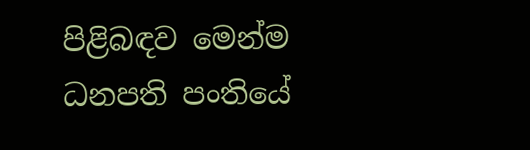පිළිබඳව මෙන්ම ධනපති පංතියේ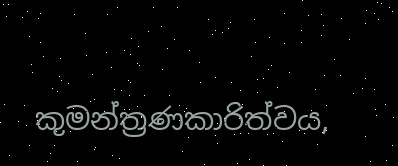කුමන්ත්‍රණකාරිත්වය,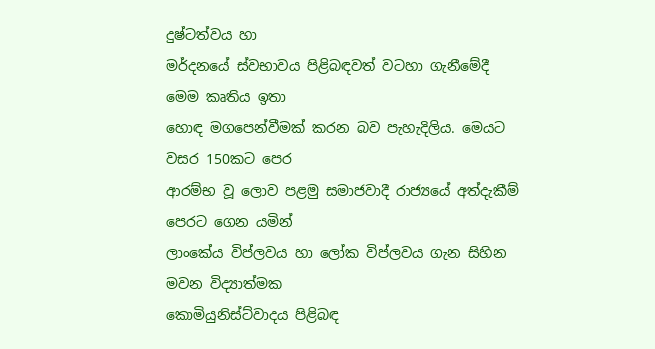දුෂ්ටත්වය හා
මර්දනයේ ස්වභාවය පිළිබඳවත් වටහා ගැනීමේදී මෙම කෘතිය ඉතා
හොඳ මගපෙන්වීමක් කරන බව පැහැදිලිය. මෙයට වසර 150කට පෙර
ආරම්භ වූ ලොව පළමු සමාජවාදී රාජ්‍යයේ අත්දැකීම් පෙරට ගෙන යමින්
ලාංකේය විප්ලවය හා ලෝක විප්ලවය ගැන සිහින මවන විද්‍යාත්මක
කොමියුනිස්ට්වාදය පිළිබඳ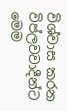විශ්වාස කරන විප්ලවවාදීන්ට මෙම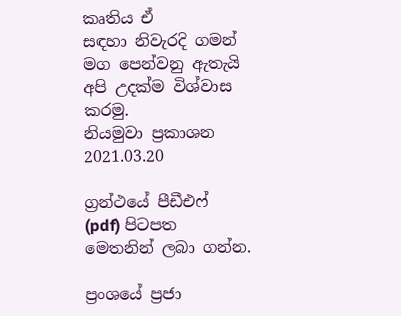කෘතිය ඒ
සඳහා නිවැරදි ගමන් මග පෙන්වනු ඇතැයි අපි උදක්ම විශ්වාස කරමු.
නියමුවා ප්‍රකාශන
2021.03.20

ග්‍රන්ථයේ පීඩීඑෆ් (pdf) පිටපත මෙතනින් ලබා ගන්න.

ප්‍රංශයේ ප්‍රජා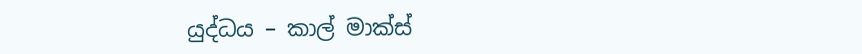යුද්ධය – කාල් මාක්ස්